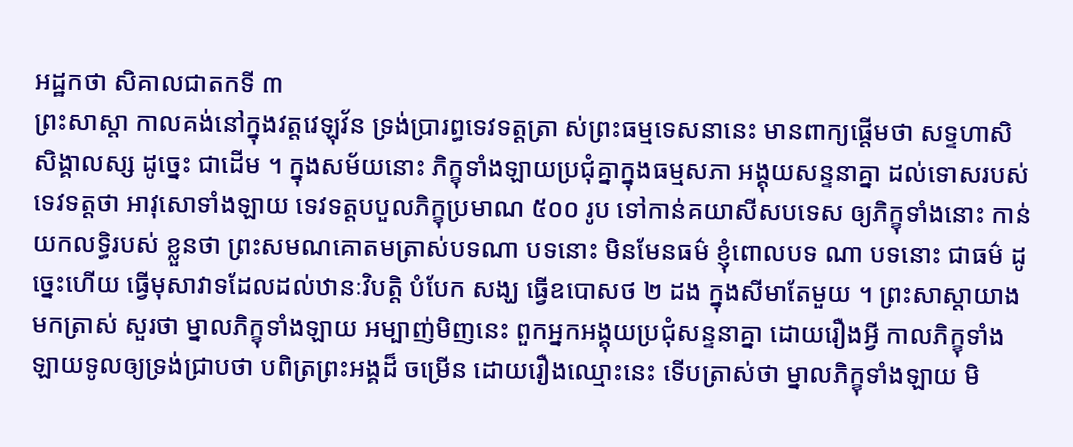អដ្ឋកថា សិគាលជាតកទី ៣
ព្រះសាស្តា កាលគង់នៅក្នុងវត្តវេឡុវ័ន ទ្រង់ប្រារព្ធទេវទត្តត្រា ស់ព្រះធម្មទេសនានេះ មានពាក្យផ្តើមថា សទ្ទហាសិ សិង្គាលស្ស ដូច្នេះ ជាដើម ។ ក្នុងសម័យនោះ ភិក្ខុទាំងឡាយប្រជុំគ្នាក្នុងធម្មសភា អង្គុយសន្ទនាគ្នា ដល់ទោសរបស់ទេវទត្តថា អាវុសោទាំងឡាយ ទេវទត្តបបួលភិក្ខុប្រមាណ ៥០០ រូប ទៅកាន់គយាសីសបទេស ឲ្យភិក្ខុទាំងនោះ កាន់យកលទ្ធិរបស់ ខ្លួនថា ព្រះសមណគោតមត្រាស់បទណា បទនោះ មិនមែនធម៌ ខ្ញុំពោលបទ ណា បទនោះ ជាធម៌ ដូច្នេះហើយ ធ្វើមុសាវាទដែលដល់ឋានៈវិបត្តិ បំបែក សង្ឃ ធ្វើឧបោសថ ២ ដង ក្នុងសីមាតែមួយ ។ ព្រះសាស្តាយាងមកត្រាស់ សួរថា ម្នាលភិក្ខុទាំងឡាយ អម្បាញ់មិញនេះ ពួកអ្នកអង្គុយប្រជុំសន្ទនាគ្នា ដោយរឿងអ្វី កាលភិក្ខុទាំងឡាយទូលឲ្យទ្រង់ជ្រាបថា បពិត្រព្រះអង្គដ៏ ចម្រើន ដោយរឿងឈ្មោះនេះ ទើបត្រាស់ថា ម្នាលភិក្ខុទាំងឡាយ មិ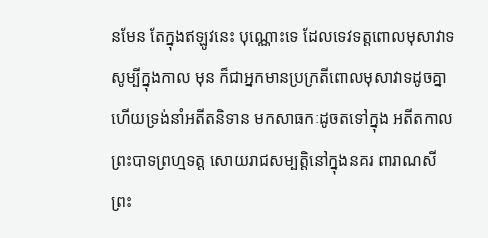នមែន តែក្នុងឥឡូវនេះ បុណ្ណោះទេ ដែលទេវទត្តពោលមុសាវាទ សូម្បីក្នុងកាល មុន ក៏ជាអ្នកមានប្រក្រតីពោលមុសាវាទដូចគ្នា ហើយទ្រង់នាំអតីតនិទាន មកសាធកៈដូចតទៅក្នុង អតីតកាល ព្រះបាទព្រហ្មទត្ត សោយរាជសម្បត្តិនៅក្នុងនគរ ពារាណសី ព្រះ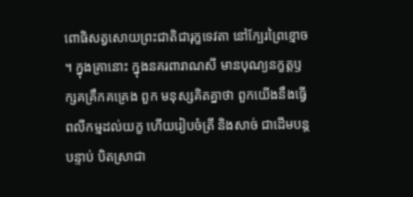ពោធិសត្វសោយព្រះជាតិជារុក្ខទេវតា នៅក្បែរព្រៃខ្មោច ។ ក្នុងគ្រានោះ ក្នុងនគរពារាណសី មានបុណ្យនក្ខត្តឫក្សគគ្រឹកគគ្រេង ពួក មនុស្សគិតគ្នាថា ពួកយើងនឹងធ្វើពលីកម្មដល់យក្ខ ហើយរៀបចំត្រី និងសាច់ ជាដើមបន្តបន្ទាប់ បិតស្រាជា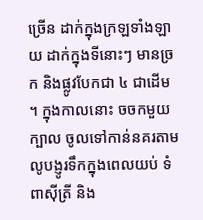ច្រើន ដាក់ក្នុងក្រឡទាំងឡាយ ដាក់ក្នុងទីនោះៗ មានច្រក និងផ្លូវបែកជា ៤ ជាដើម ។ ក្នុងកាលនោះ ចចកមួយក្បាល ចូលទៅកាន់នគរតាមលូបង្ញូរទឹកក្នុងពេលយប់ ទំពាស៊ីត្រី និង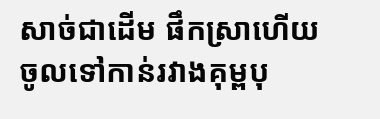សាច់ជាដើម ផឹកស្រាហើយ ចូលទៅកាន់រវាងគុម្ពបុ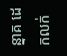ន្នាគ ដេកលក់